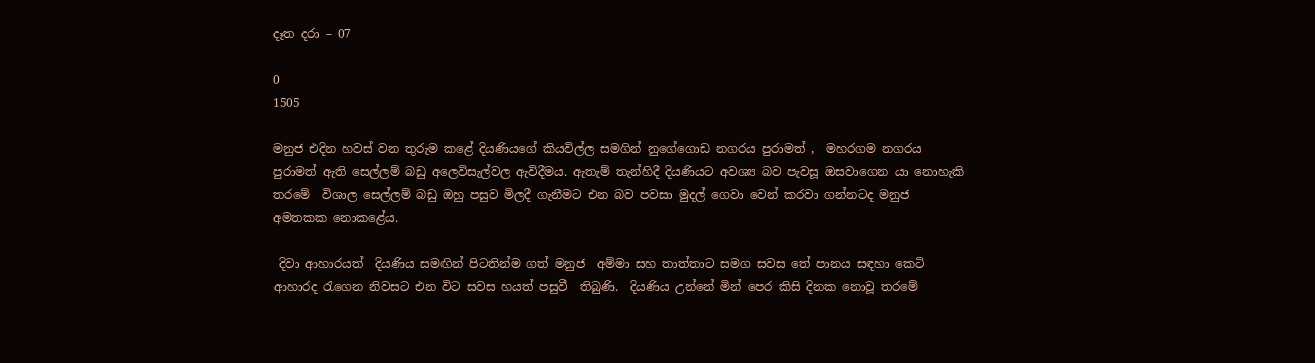දෑත දරා – 07

0
1505

මනුජ එදින හවස් වන තුරුම කළේ දියණියගේ කියවිල්ල සමගින් නුගේගොඩ නගරය පුරාමත් ,  මහරගම නගරය පුරාමත් ඇති සෙල්ලම් බඩු අලෙවිසැල්වල ඇවිදීමය. ඇතැම් තැන්හිදී දියණියට අවශ්‍ය බව පැවසූ ඔසවාගෙන යා නොහැකි තරමේ  විශාල සෙල්ලම් බඩු ඔහු පසුව මිලදී ගැනීමට එන බව පවසා මුදල් ගෙවා වෙන් කරවා ගන්නටද මනුජ  අමතකක නොකළේය.

 දිවා ආහාරයත්  දියණිය සමඟින් පිටතින්ම ගත් මනුජ  අම්මා සහ තාත්තාට සමග සවස තේ පානය සඳහා කෙටි ආහාරද රැගෙන නිවසට එන විට සවස හයත් පසුවී  තිබුණි.  දියණිය උන්නේ මින් පෙර කිසි දිනක නොවූ තරමේ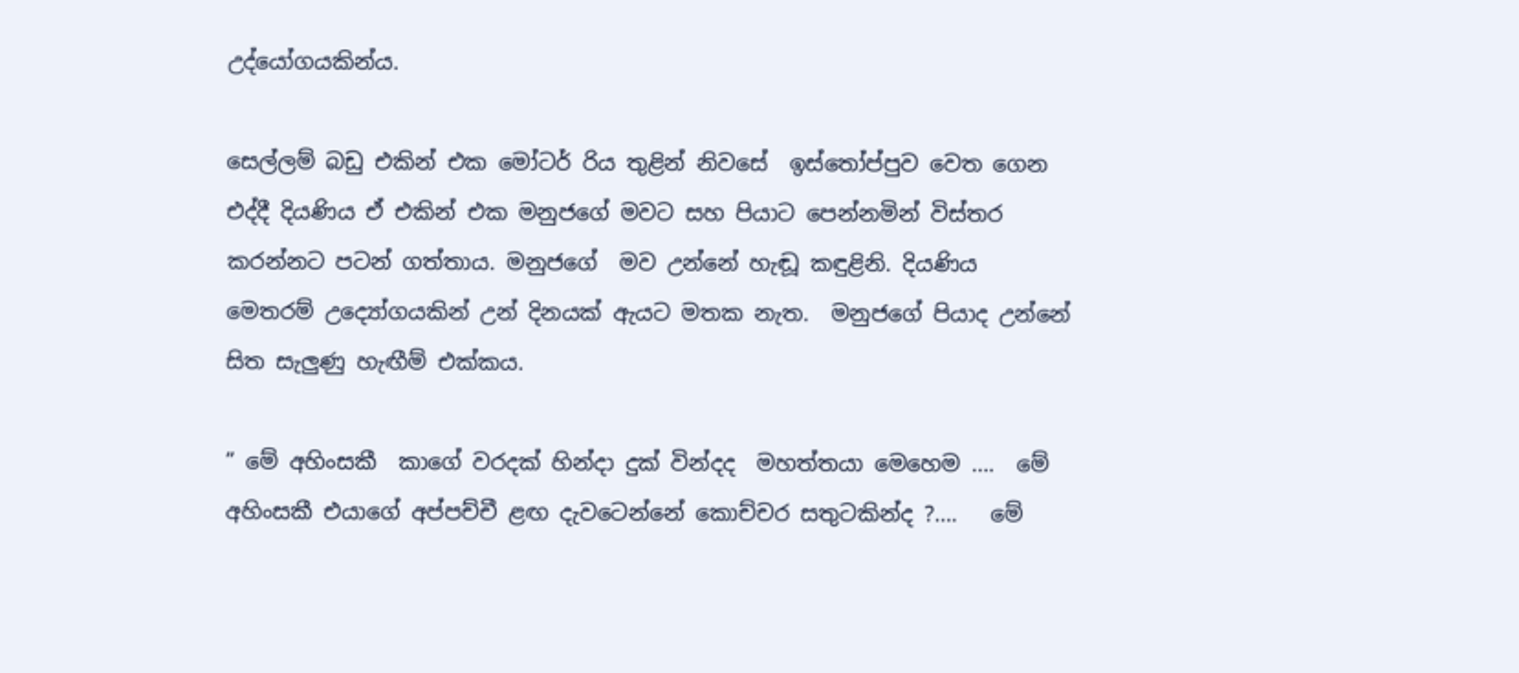උද්යෝගයකින්ය.

සෙල්ලම් බඩු එකින් එක මෝටර් රිය තුළින් නිවසේ  ඉස්තෝප්පුව වෙත ගෙන එද්දී දියණිය ඒ එකින් එක මනුජගේ මවට සහ පියාට පෙන්නමින් විස්තර කරන්නට පටන් ගත්තාය. මනුජගේ  මව උන්නේ හැඬූ කඳුළිනි. දියණිය මෙතරම් උද්‍යෝගයකින් උන් දිනයක් ඇයට මතක නැත.  මනුජගේ පියාද උන්නේ සිත සැලුණු හැඟීම් එක්කය.

” මේ අහිංසකී  කාගේ වරදක් හින්දා දුක් වින්දද  මහත්තයා මෙහෙම ….  මේ අහිංසකී එයාගේ අප්පච්චී ළඟ දැවටෙන්නේ කොච්චර සතුටකින්ද ?….   මේ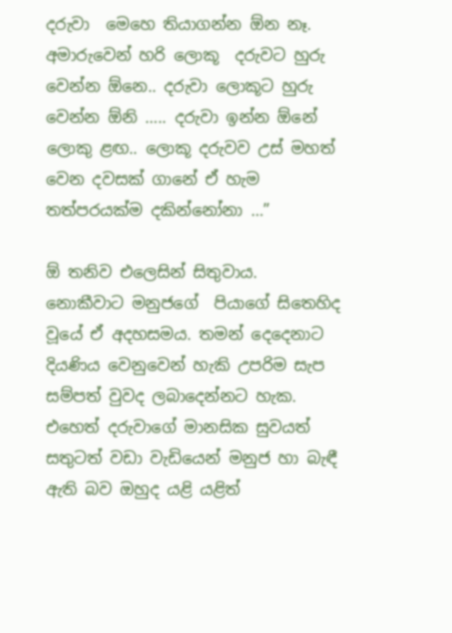දරුවා  මෙහෙ තියාගන්න ඕන නෑ. අමාරුවෙන් හරි ලොකූ  දරුවට හුරු වෙන්න ඕනෙ.. දරුවා ලොකූට හුරු වෙන්න ඕනි ….. දරුවා ඉන්න ඕනේ ලොකු ළඟ.. ලොකූ දරුවව උස් මහත් වෙන දවසක් ගානේ ඒ හැම තත්පරයක්ම දකින්නෝනා …”

ඕ තනිව එලෙසින් සිතුවාය.  නොකීවාට මනුජගේ  පියාගේ සිතෙහිද වූයේ ඒ අදහසමය. තමන් දෙදෙනාට දියණිය වෙනුවෙන් හැකි උපරිම සැප සම්පත් වුවද ලබාදෙන්නට හැක.  එහෙත් දරුවාගේ මානසික සුවයත් සතුටත් වඩා වැඩියෙන් මනුජ හා බැඳී ඇති බව ඔහුද යළි යළිත්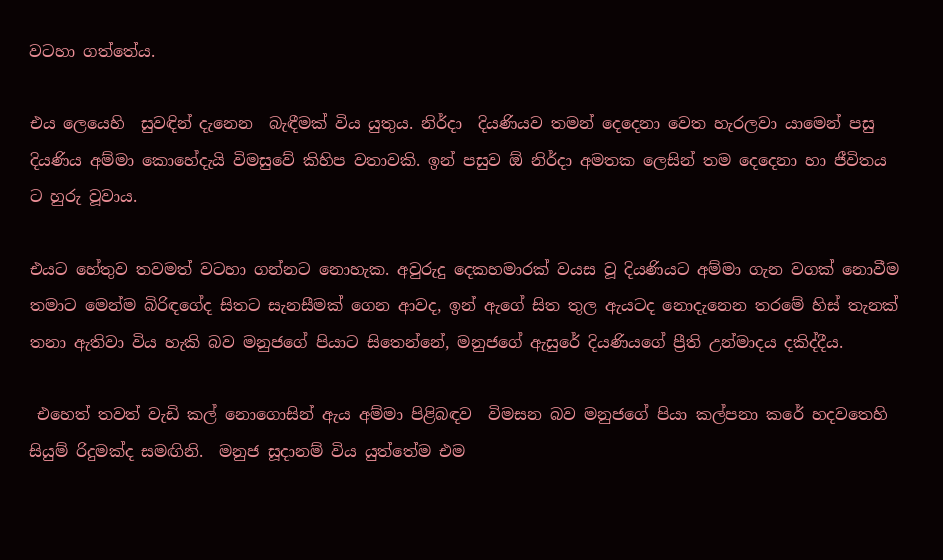වටහා ගත්තේය.

එය ලෙයෙහි  සුවඳින් දැනෙන  බැඳීමක් විය යුතුය. නිර්දා  දියණියව තමන් දෙදෙනා වෙත හැරලවා යාමෙන් පසු දියණිය අම්මා කොහේදැයි විමසුවේ කිහිප වතාවකි. ඉන් පසුව ඕ නිර්දා අමතක ලෙසින් තම දෙදෙනා හා ජීවිතය ට හුරු වූවාය.

එයට හේතුව තවමත් වටහා ගන්නට නොහැක. අවුරුදු දෙකහමාරක් වයස වූ දියණියට අම්මා ගැන වගක් නොවීම තමාට මෙන්ම බිරිඳගේද සිතට සැනසීමක් ගෙන ආවද, ඉන් ඇගේ සිත තුල ඇයටද නොදැනෙන තරමේ හිස් තැනක් තනා ඇතිවා විය හැකි බව මනුජගේ පියාට සිතෙන්නේ, මනුජගේ ඇසුරේ දියණියගේ ප්‍රීති උන්මාදය දකිද්දීය.

 එහෙත් තවත් වැඩි කල් නොගොසින් ඇය අම්මා පිළිබඳව  විමසන බව මනුජගේ පියා කල්පනා කරේ හදවතෙහි සියුම් රිදුමක්ද සමඟිනි.  මනුජ සූදානම් විය යුත්තේම එම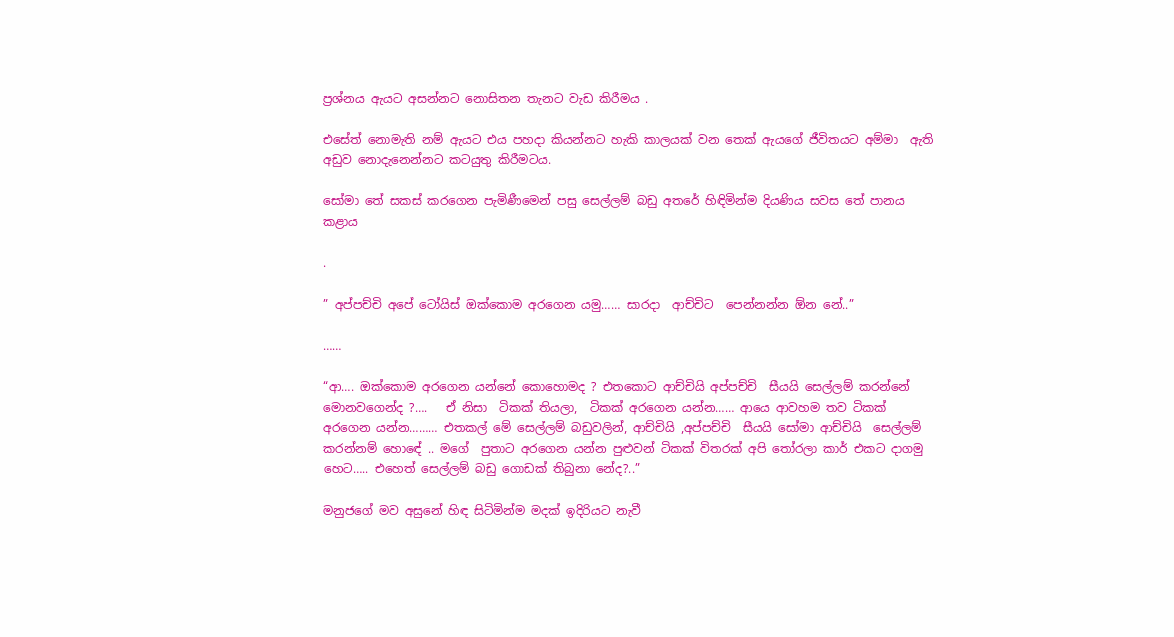ප්‍රශ්නය ඇයට අසන්නට නොසිතන තැනට වැඩ කිරීමය .

එසේත් නොමැති නම් ඇයට එය පහදා කියන්නට හැකි කාලයක් වන තෙක් ඇයගේ ජීවිතයට අම්මා  ඇති අඩුව නොදැනෙන්නට කටයුතු කිරීමටය.

සෝමා තේ සකස් කරගෙන පැමිණීමෙන් පසු සෙල්ලම් බඩු අතරේ හිඳිමින්ම දියණිය සවස තේ පානය කළාය

.

” අප්පච්චි අපේ ටෝයිස් ඔක්කොම අරගෙන යමු…… සාරදා  ආච්චිට  පෙන්නන්න ඕන නේ..”

……

“ආ…. ඔක්කොම අරගෙන යන්නේ කොහොමද ? එතකොට ආච්චියි අප්පච්චි  සීයයි සෙල්ලම් කරන්නේ මොනවගෙන්ද ?….   ඒ නිසා  ටිකක් තියලා,  ටිකක් අරගෙන යන්න…… ආයෙ ආවහම තව ටිකක් අරගෙන යන්න……… එතකල් මේ සෙල්ලම් බඩුවලින්, ආච්චියි ,අප්පච්චි  සීයයි සෝමා ආච්චියි  සෙල්ලම් කරන්නම් හොඳේ .. මගේ  පුතාට අරගෙන යන්න පුළුවන් ටිකක් විතරක් අපි තෝරලා කාර් එකට දාගමු  හෙට….. එහෙත් සෙල්ලම් බඩු ගොඩක් තිබුනා නේද?..”

මනුජගේ මව අසුනේ හිඳ සිටිමින්ම මදක් ඉදිරියට නැවී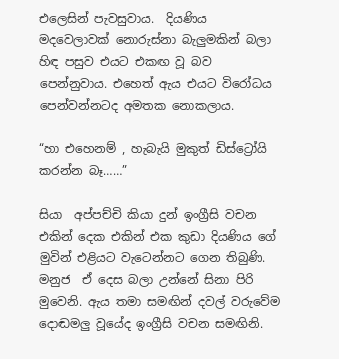එලෙසින් පැවසුවාය.  දියණිය මදවෙලාවක් නොරුස්නා බැලුමකින් බලා හිඳ පසුව එයට එකඟ වූ බව පෙන්නුවාය. එහෙත් ඇය එයට විරෝධය පෙන්වන්නටද අමතක නොකලාය.

“හා එහෙනම් , හැබැයි මුකුත් ඩිස්ට්‍රෝයි කරන්න බෑ……”

සියා  අප්පච්චි කියා දුන් ඉංග්‍රීසි වචන එකින් දෙක එකින් එක කුඩා දියණිය ගේ මුවින් එළියට වැටෙන්නට ගෙන තිබුණි. මනුජ  ඒ දෙස බලා උන්නේ සිනා පිරි මුවෙනි. ඇය තමා සමඟින් දවල් වරුවේම දොඬමලු වූයේද ඉංග්‍රීසි වචන සමඟිනි.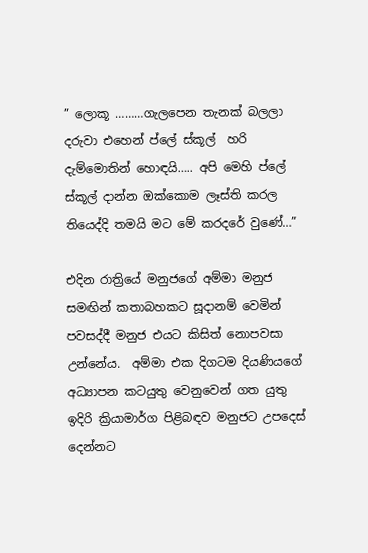” ලොකූ ………ගැලපෙන තැනක් බලලා දරුවා එහෙන් ප්ලේ ස්කූල්  හරි දැම්මොතින් හොඳයි….. අපි මෙහි ප්ලේ ස්කූල් දාන්න ඔක්කොම ලෑස්ති කරල තියෙද්දි තමයි මට මේ කරදරේ වුණේ…”

එදින රාත්‍රියේ මනුජගේ අම්මා මනුජ සමඟින් කතාබහකට සූදානම් වෙමින් පවසද්දී මනුජ එයට කිසිත් නොපවසා උන්නේය.  අම්මා එක දිගටම දියණියගේ අධ්‍යාපන කටයුතු වෙනුවෙන් ගත යුතු ඉදිරි ක්‍රියාමාර්ග පිළිබඳව මනුජට උපදෙස් දෙන්නට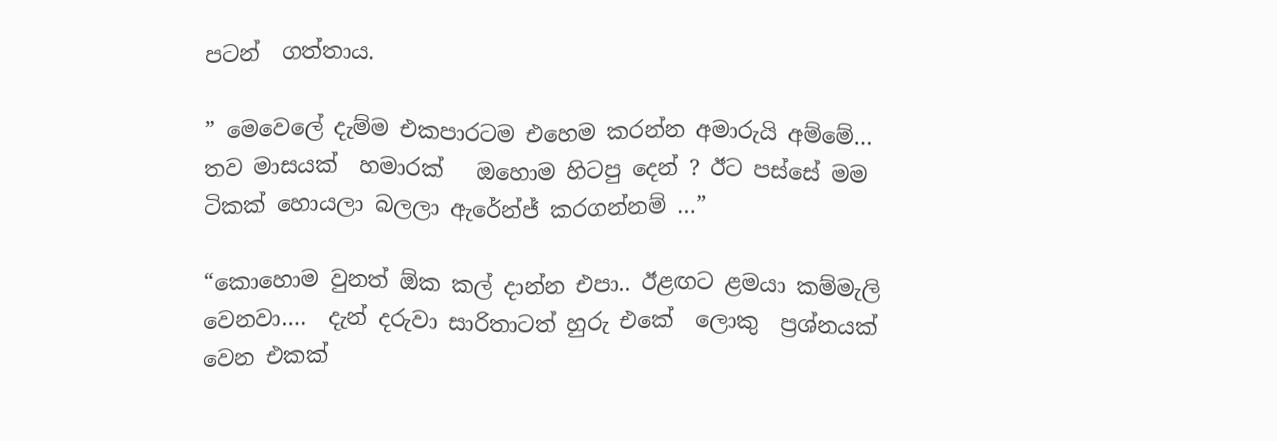පටන්  ගත්තාය.

” මෙවෙලේ දැම්ම එකපාරටම එහෙම කරන්න අමාරුයි අම්මේ…  තව මාසයක්  හමාරක්   ඔහොම හිටපු දෙන් ? ඊට පස්සේ මම ටිකක් හොයලා බලලා ඇරේන්ජ් කරගන්නම් …”

“කොහොම වුනත් ඕක කල් දාන්න එපා.. ඊළඟට ළමයා කම්මැලි වෙනවා….  දැන් දරුවා සාරිතාටත් හුරු එකේ  ලොකු  ප්‍රශ්නයක් වෙන එකක්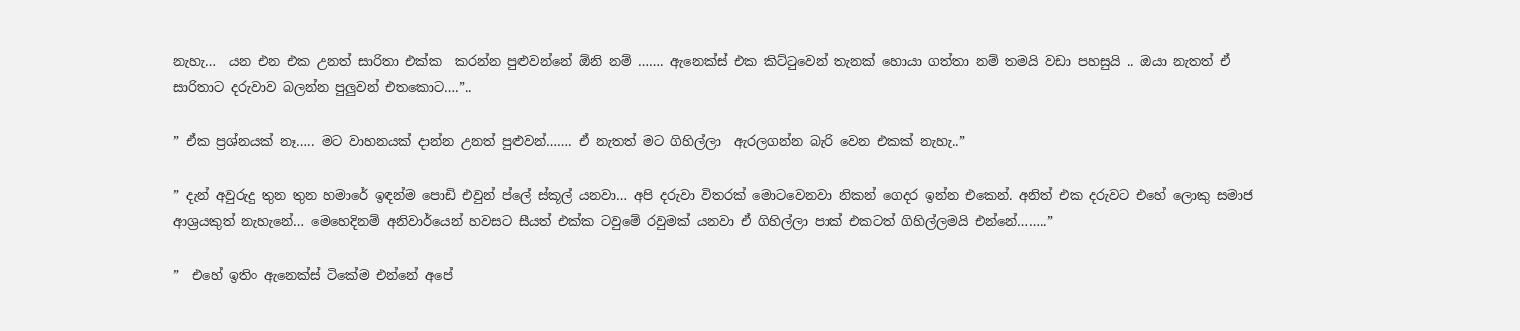නැහැ…  යන එන එක උනත් සාරිතා එක්ක  කරන්න පුළුවන්නේ ඕනි නම් ……. ඇනෙක්ස් එක කිට්ටුවෙන් තැනක් හොයා ගත්තා නම් තමයි වඩා පහසුයි .. ඔයා නැතත් ඒ සාරිතාට දරුවාව බලන්න පුලුවන් එතකොට….”..

” ඒක ප්‍රශ්නයක් නෑ….. මට වාහනයක් දාන්න උනත් පුළුවන්……. ඒ නැතත් මට ගිහිල්ලා  ඇරලගන්න බැරි වෙන එකක් නැහැ..”

” දැන් අවුරුදු තුන තුන හමාරේ ඉඳන්ම පොඩි එවුන් ප්ලේ ස්කූල් යනවා… අපි දරුවා විතරක් මොටවෙනවා නිකන් ගෙදර ඉන්න එකෙන්. අනිත් එක දරුවට එහේ ලොකු සමාජ ආශ්‍රයකුත් නැහැනේ… මෙහෙදිනම් අනිවාර්යෙන් හවසට සීයත් එක්ක ටවුමේ රවුමක් යනවා ඒ ගිහිල්ලා පාක් එකටත් ගිහිල්ලමයි එන්නේ……..”

”  එහේ ඉතිං ඇනෙක්ස් ටිකේම එන්නේ අපේ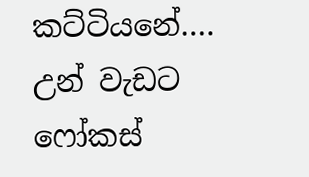කට්ටියනේ…. උන් වැඩට ෆෝකස්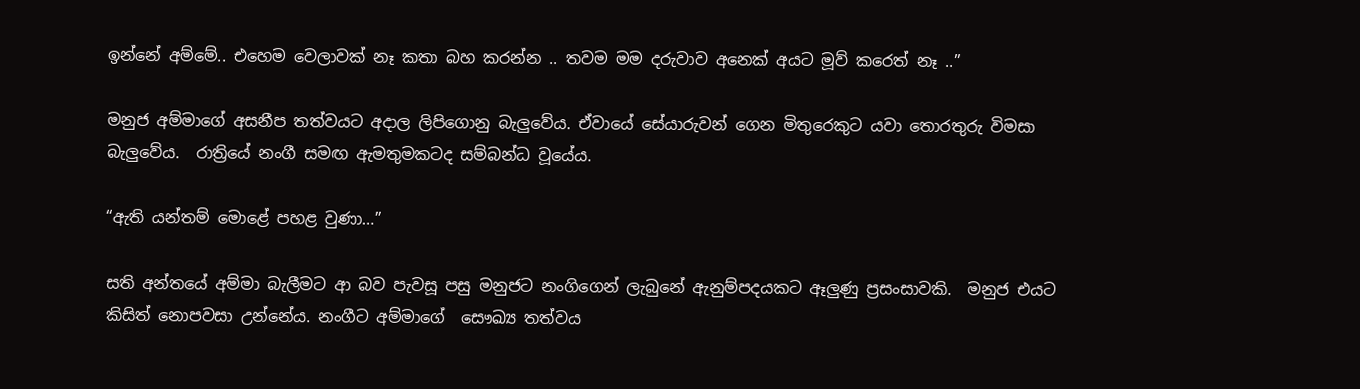ඉන්නේ අම්මේ.. එහෙම වෙලාවක් නෑ කතා බහ කරන්න .. තවම මම දරුවාව අනෙක් අයට මූව් කරෙත් නෑ ..”

මනුජ අම්මාගේ අසනීප තත්වයට අදාල ලිපිගොනු බැලුවේය. ඒවායේ සේයාරුවන් ගෙන මිතුරෙකුට යවා තොරතුරු විමසා බැලුවේය.  රාත්‍රියේ නංගී සමඟ ඇමතුමකටද සම්බන්ධ වූයේය.

“ඇති යන්තම් මොළේ පහළ වුණා…”

සති අන්තයේ අම්මා බැලීමට ආ බව පැවසූ පසු මනුජට නංගිගෙන් ලැබුනේ ඇනුම්පදයකට ඈලුණු ප්‍රසංසාවකි.  මනුජ එයට කිසිත් නොපවසා උන්නේය. නංගීට අම්මාගේ  සෞඛ්‍ය තත්වය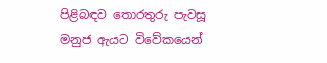පිළිබඳව තොරතුරු පැවසූ  මනුජ ඇයට විවේකයෙන්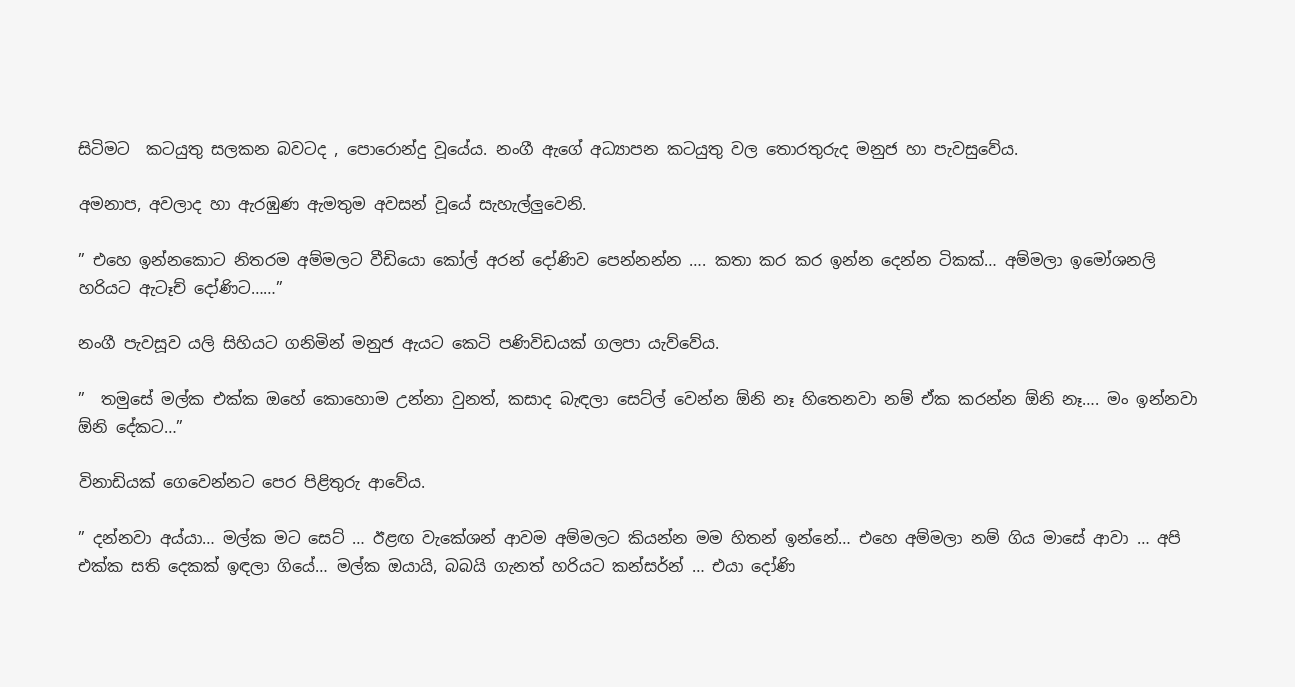සිටිමට  කටයුතු සලකන බවටද , පොරොන්දු වූයේය. නංගී ඇගේ අධ්‍යාපන කටයුතු වල තොරතුරුද මනුජ හා පැවසුවේය.

අමනාප, අවලාද හා ඇරඹුණ ඇමතුම අවසන් වූයේ සැහැල්ලුවෙනි.

” එහෙ ඉන්නකොට නිතරම අම්මලට වීඩියො කෝල් අරන් දෝණිව පෙන්නන්න …. කතා කර කර ඉන්න දෙන්න ටිකක්… අම්මලා ඉමෝශනලි හරියට ඇටෑච් දෝණිට……”

නංගී පැවසූව යලි සිහියට ගනිමින් මනුජ ඇයට කෙටි පණිවිඩයක් ගලපා යැව්වේය.

”  තමුසේ මල්ක එක්ක ඔහේ කොහොම උන්නා වුනත්, කසාද බැඳලා සෙට්ල් වෙන්න ඕනි නෑ හිතෙනවා නම් ඒක කරන්න ඕනි නෑ…. මං ඉන්නවා ඕනි දේකට…”

විනාඩියක් ගෙවෙන්නට පෙර පිළිතුරු ආවේය.

” දන්නවා අය්යා… මල්ක මට සෙට් … ඊළඟ වැකේශන් ආවම අම්මලට කියන්න මම හිතන් ඉන්නේ… එහෙ අම්මලා නම් ගිය මාසේ ආවා … අපි එක්ක සති දෙකක් ඉඳලා ගියේ… මල්ක ඔයායි, බබයි ගැනත් හරියට කන්සර්න් … එයා දෝණි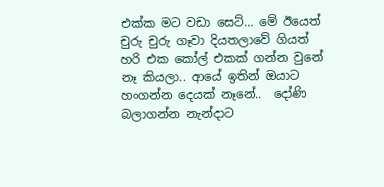එක්ක මට වඩා සෙට්… මේ ඊයෙත් චුරු චුරු ගෑවා දියතලාවේ ගියත් හරි එක කෝල් එකක් ගන්න වුනේ නෑ කියලා.. ආයේ ඉතින් ඔයාට හංගන්න දෙයක් නෑනේ..  දෝණි බලාගන්න නැන්දාට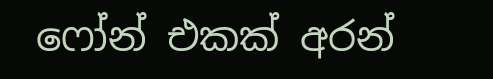ෆෝන් එකක් අරන්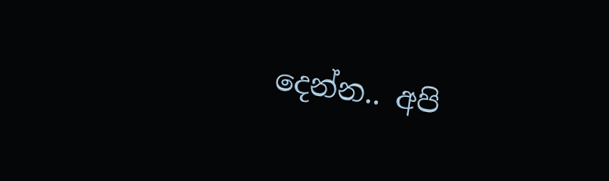දෙන්න.. අපි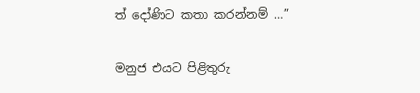ත් දෝණිට කතා කරන්නම් …”

මනුජ එයට පිළිතුරු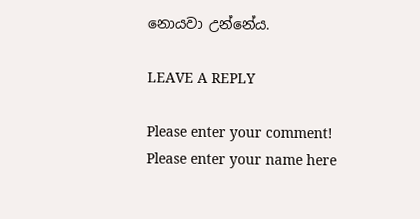නොයවා උන්නේය.

LEAVE A REPLY

Please enter your comment!
Please enter your name here